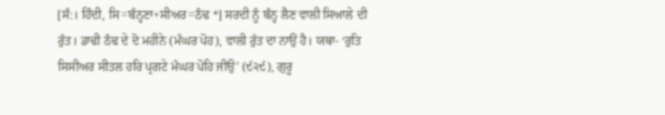[ਸੰ:। ਹਿੰਦੀ, ਸਿ=ਬੰਨ੍ਹਣਾ+ਸੀਅਰ=ਠੰਢ *] ਸਰਦੀ ਨੂੰ ਬੰਨ੍ਹ ਲੈਣ ਵਾਲੀ ਸਿਆਲੇ ਦੀ ਰੁੱਤ। ਡਾਢੀ ਠੰਢ ਦੇ ਦੋ ਮਹੀਨੇ (ਮੰਘਰ ਪੋਹ), ਵਾਲੀ ਰੁੱਤ ਦਾ ਨਾਉਂ ਹੈ। ਯਥਾ- ‘ਰੁਤਿ ਸਿਸੀਅਰ ਸੀਤਲ ਹਰਿ ਪ੍ਰਗਟੇ ਮੰਘਰ ਪੋਹਿ ਜੀਉ’ (੯੨੯), ਗੁਰੂ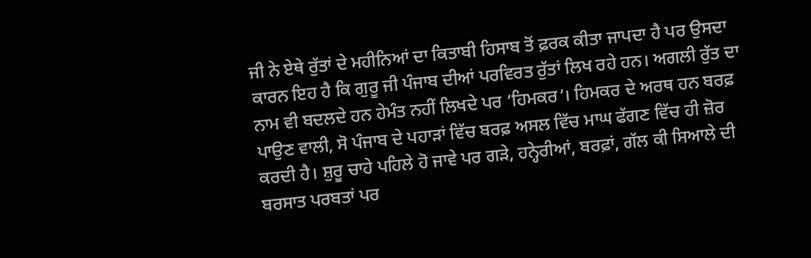ਜੀ ਨੇ ਏਥੇ ਰੁੱਤਾਂ ਦੇ ਮਹੀਨਿਆਂ ਦਾ ਕਿਤਾਬੀ ਹਿਸਾਬ ਤੋਂ ਫ਼ਰਕ ਕੀਤਾ ਜਾਪਦਾ ਹੈ ਪਰ ਉਸਦਾ ਕਾਰਨ ਇਹ ਹੈ ਕਿ ਗੁਰੂ ਜੀ ਪੰਜਾਬ ਦੀਆਂ ਪਰਵਿਰਤ ਰੁੱਤਾਂ ਲਿਖ ਰਹੇ ਹਨ। ਅਗਲੀ ਰੁੱਤ ਦਾ ਨਾਮ ਵੀ ਬਦਲਦੇ ਹਨ ਹੇਮੰਤ ਨਹੀਂ ਲਿਖਦੇ ਪਰ ‘ਹਿਮਕਰ’। ਹਿਮਕਰ ਦੇ ਅਰਥ ਹਨ ਬਰਫ਼ ਪਾਉਣ ਵਾਲੀ, ਸੋ ਪੰਜਾਬ ਦੇ ਪਹਾੜਾਂ ਵਿੱਚ ਬਰਫ਼ ਅਸਲ ਵਿੱਚ ਮਾਘ ਫੱਗਣ ਵਿੱਚ ਹੀ ਜ਼ੋਰ ਕਰਦੀ ਹੈ। ਸ਼ੁਰੂ ਚਾਹੇ ਪਹਿਲੇ ਹੋ ਜਾਵੇ ਪਰ ਗੜੇ, ਹਨ੍ਹੇਰੀਆਂ, ਬਰਫ਼ਾਂ, ਗੱਲ ਕੀ ਸਿਆਲੇ ਦੀ ਬਰਸਾਤ ਪਰਬਤਾਂ ਪਰ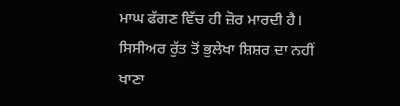ਮਾਘ ਫੱਗਣ ਵਿੱਚ ਹੀ ਜ਼ੋਰ ਮਾਰਦੀ ਹੈ। ਸਿਸੀਅਰ ਰੁੱਤ ਤੋਂ ਭੁਲੇਖਾ ਸ਼ਿਸ਼ਰ ਦਾ ਨਹੀਂ ਖਾਣਾ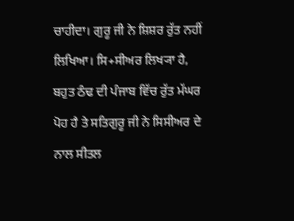ਚਾਹੀਦਾ। ਗੁਰੂ ਜੀ ਨੇ ਸ਼ਿਸ਼ਰ ਰੁੱਤ ਨਹੀਂ ਲਿਖਿਆ। ਸਿ+ਸੀਅਰ ਲਿਖ੍ਯਾ ਹੈ, ਬਹੁਤ ਠੰਢ ਦੀ ਪੰਜਾਬ ਵਿੱਚ ਰੁੱਤ ਮੱਘਰ ਪੋਹ ਹੈ ਤੇ ਸਤਿਗੁਰੂ ਜੀ ਨੇ ਸਿਸੀਅਰ ਦੇ ਨਾਲ ਸੀਤਲ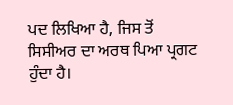ਪਦ ਲਿਖਿਆ ਹੈ, ਜਿਸ ਤੋਂ ਸਿਸੀਅਰ ਦਾ ਅਰਥ ਪਿਆ ਪ੍ਰਗਟ ਹੁੰਦਾ ਹੈ।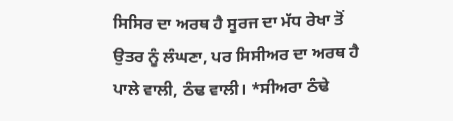ਸਿਸਿਰ ਦਾ ਅਰਥ ਹੈ ਸੂਰਜ ਦਾ ਮੱਧ ਰੇਖਾ ਤੋਂ ਉਤਰ ਨੂੰ ਲੰਘਣਾ, ਪਰ ਸਿਸੀਅਰ ਦਾ ਅਰਥ ਹੈ ਪਾਲੇ ਵਾਲੀ, ਠੰਢ ਵਾਲੀ। *ਸੀਅਰਾ ਠੰਢੇ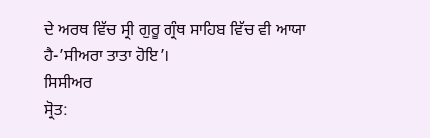ਦੇ ਅਰਥ ਵਿੱਚ ਸ੍ਰੀ ਗੁਰੂ ਗ੍ਰੰਥ ਸਾਹਿਬ ਵਿੱਚ ਵੀ ਆਯਾ ਹੈ-’ਸੀਅਰਾ ਤਾਤਾ ਹੋਇ’।
ਸਿਸੀਅਰ
ਸ੍ਰੋਤ: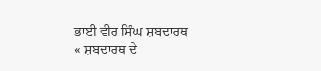ਭਾਈ ਵੀਰ ਸਿੰਘ ਸ਼ਬਦਾਰਥ
« ਸ਼ਬਦਾਰਥ ਦੇ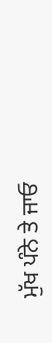ਮੁੱਖ ਪੰਨੇ ਤੇ ਜਾਓ